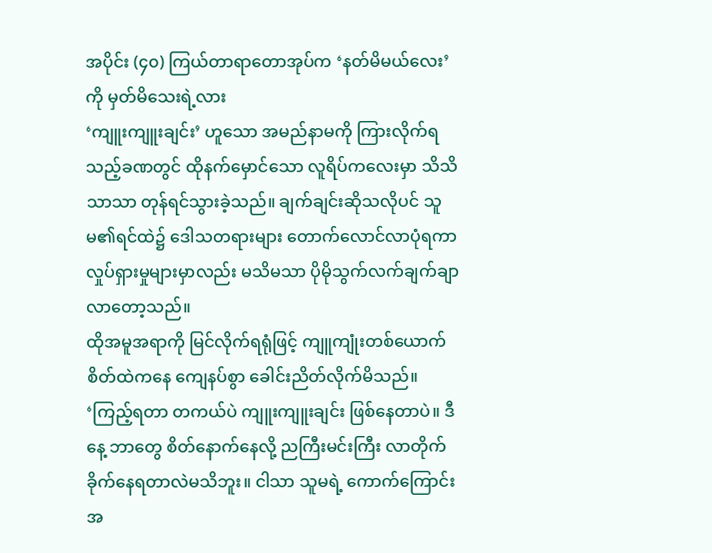အပိုင်း (၄၀) ကြယ်တာရာတောအုပ်က ‘နတ်မိမယ်လေး’ ကို မှတ်မိသေးရဲ့လား
‘ကျူးကျူးချင်း’ ဟူသော အမည်နာမကို ကြားလိုက်ရသည့်ခဏတွင် ထိုနက်မှောင်သော လူရိပ်ကလေးမှာ သိသိသာသာ တုန်ရင်သွားခဲ့သည်။ ချက်ချင်းဆိုသလိုပင် သူမ၏ရင်ထဲ၌ ဒေါသတရားများ တောက်လောင်လာပုံရကာ လှုပ်ရှားမှုများမှာလည်း မသိမသာ ပိုမိုသွက်လက်ချက်ချာလာတော့သည်။
ထိုအမူအရာကို မြင်လိုက်ရရုံဖြင့် ကျူကျုံးတစ်ယောက် စိတ်ထဲကနေ ကျေနပ်စွာ ခေါင်းညိတ်လိုက်မိသည်။ ‘ကြည့်ရတာ တကယ်ပဲ ကျူးကျူးချင်း ဖြစ်နေတာပဲ။ ဒီနေ့ ဘာတွေ စိတ်နောက်နေလို့ ညကြီးမင်းကြီး လာတိုက်ခိုက်နေရတာလဲမသိဘူး။ ငါသာ သူမရဲ့ ကောက်ကြောင်းအ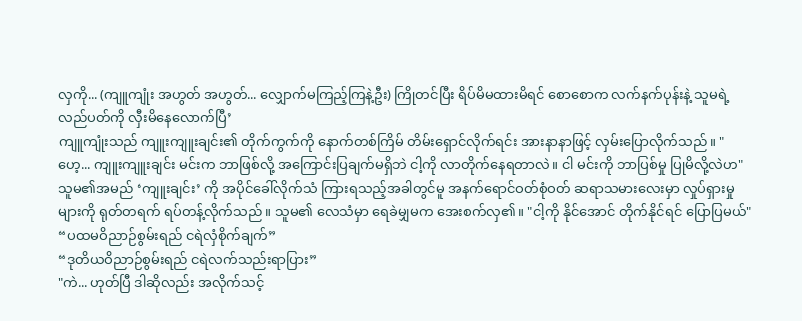လှကို... (ကျူကျုံး အဟွတ် အဟွတ်... လျှောက်မကြည့်ကြနဲ့ဦး) ကြိုတင်ပြီး ရိပ်မိမထားမိရင် စောစောက လက်နက်ပုန်းနဲ့ သူမရဲ့ လည်ပတ်ကို လှီးမိနေလောက်ပြီ’
ကျူကျုံးသည် ကျူးကျူးချင်း၏ တိုက်ကွက်ကို နောက်တစ်ကြိမ် တိမ်းရှောင်လိုက်ရင်း အားနာနာဖြင့် လှမ်းပြောလိုက်သည်။ "ဟေ့... ကျူးကျူးချင်း မင်းက ဘာဖြစ်လို့ အကြောင်းပြချက်မရှိဘဲ ငါ့ကို လာတိုက်နေရတာလဲ။ ငါ မင်းကို ဘာပြစ်မှု ပြုမိလို့လဲဟ"
သူမ၏အမည် ‘ကျူးချင်း’ ကို အပိုင်ခေါ်လိုက်သံ ကြားရသည့်အခါတွင်မူ အနက်ရောင်ဝတ်စုံဝတ် ဆရာသမားလေးမှာ လှုပ်ရှားမှုများကို ရုတ်တရက် ရပ်တန့်လိုက်သည်။ သူမ၏ လေသံမှာ ရေခဲမျှမက အေးစက်လှ၏။ "ငါ့ကို နိုင်အောင် တိုက်နိုင်ရင် ပြောပြမယ်"
“ပထမဝိညာဉ်စွမ်းရည် ငရဲလှံစိုက်ချက်”
“ဒုတိယဝိညာဉ်စွမ်းရည် ငရဲလက်သည်းရာပြား”
"ကဲ... ဟုတ်ပြီ ဒါဆိုလည်း အလိုက်သင့်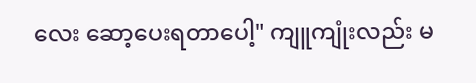လေး ဆော့ပေးရတာပေါ့" ကျူကျုံးလည်း မ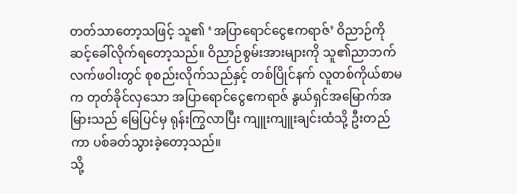တတ်သာတော့သဖြင့် သူ၏ ‘အပြာရောင်ငွေဧကရာဇ်’ ဝိညာဉ်ကို ဆင့်ခေါ်လိုက်ရတော့သည်။ ဝိညာဉ်စွမ်းအားများကို သူ၏ညာဘက်လက်ဖဝါးတွင် စုစည်းလိုက်သည်နှင့် တစ်ပြိုင်နက် လူတစ်ကိုယ်စာမက တုတ်ခိုင်လှသော အပြာရောင်ငွေဧကရာဇ် နွယ်ရှင်အမြောက်အမြားသည် မြေပြင်မှ ရုန်းကြွလာပြီး ကျူးကျူးချင်းထံသို့ ဦးတည်ကာ ပစ်ခတ်သွားခဲ့တော့သည်။
သို့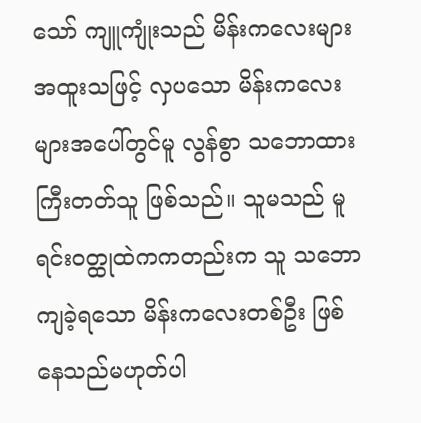သော် ကျူကျုံးသည် မိန်းကလေးများ အထူးသဖြင့် လှပသော မိန်းကလေးများအပေါ်တွင်မူ လွန်စွာ သဘောထားကြီးတတ်သူ ဖြစ်သည်။ သူမသည် မူရင်းဝတ္ထုထဲကကတည်းက သူ သဘောကျခဲ့ရသော မိန်းကလေးတစ်ဦး ဖြစ်နေသည်မဟုတ်ပါ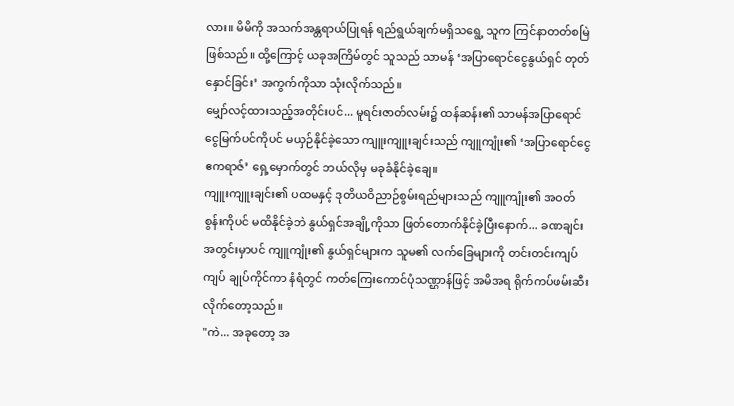လား။ မိမိကို အသက်အန္တရာယ်ပြုရန် ရည်ရွယ်ချက်မရှိသရွေ့ သူက ကြင်နာတတ်စမြဲ ဖြစ်သည်။ ထို့ကြောင့် ယခုအကြိမ်တွင် သူသည် သာမန် ‘အပြာရောင်ငွေနွယ်ရှင် တုတ်နှောင်ခြင်း’ အကွက်ကိုသာ သုံးလိုက်သည်။
မျှော်လင့်ထားသည့်အတိုင်းပင်... မူရင်းဇာတ်လမ်း၌ ထန်ဆန်း၏ သာမန်အပြာရောင်ငွေမြက်ပင်ကိုပင် မယှဉ်နိုင်ခဲ့သော ကျူးကျူးချင်းသည် ကျူကျုံး၏ ‘အပြာရောင်ငွေဧကရာဇ်’ ရှေ့မှောက်တွင် ဘယ်လိုမှ မခုခံနိုင်ခဲ့ချေ။
ကျူးကျူးချင်း၏ ပထမနှင့် ဒုတိယဝိညာဉ်စွမ်းရည်များသည် ကျူကျုံး၏ အဝတ်စွန်းကိုပင် မထိနိုင်ခဲ့ဘဲ နွယ်ရှင်အချို့ကိုသာ ဖြတ်တောက်နိုင်ခဲ့ပြီးနောက်... ခဏချင်းအတွင်းမှာပင် ကျူကျုံး၏ နွယ်ရှင်များက သူမ၏ လက်ခြေများကို တင်းတင်းကျပ်ကျပ် ချုပ်ကိုင်ကာ နံရံတွင် ကတ်ကြေးကောင်ပုံသဏ္ဌာန်ဖြင့် အမိအရ ရိုက်ကပ်ဖမ်းဆီးလိုက်တော့သည်။
"ကဲ... အခုတော့ အ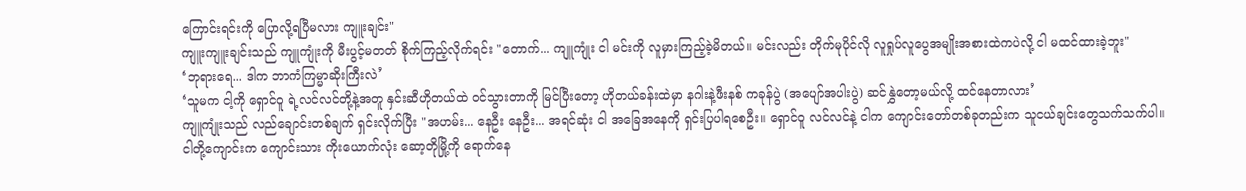ကြောင်းရင်းကို ပြောလို့ရပြီမလား ကျူးချင်း"
ကျူးကျူးချင်းသည် ကျူကျုံးကို မီးပွင့်မတတ် စိုက်ကြည့်လိုက်ရင်း "တောက်... ကျူကျုံး ငါ မင်းကို လူမှားကြည့်ခဲ့မိတယ်။ မင်းလည်း တိုက်မုပိုင်လို လူရှုပ်လူပွေအမျိုးအစားထဲကပဲလို့ ငါ မထင်ထားခဲ့ဘူး"
‘ဘုရားရေ... ဒါက ဘာကံကြမ္မာဆိုးကြီးလဲ’
‘သူမက ငါ့ကို ရှောင်ဝူ ရဲ့လင်လင်တို့နဲ့အတူ နှင်းဆီဟိုတယ်ထဲ ဝင်သွားတာကို မြင်ပြီးတော့ ဟိုတယ်ခန်းထဲမှာ နဂါးနဲ့ဖီးနစ် ကခုန်ပွဲ (အပျော်အပါးပွဲ) ဆင်နွှဲတော့မယ်လို့ ထင်နေတာလား’
ကျူကျုံးသည် လည်ချောင်းတစ်ချက် ရှင်းလိုက်ပြီး "အဟမ်း... နေဦး နေဦး... အရင်ဆုံး ငါ အခြေအနေကို ရှင်းပြပါရစေဦး။ ရှောင်ဝူ လင်လင်နဲ့ ငါက ကျောင်းတော်တစ်ခုတည်းက သူငယ်ချင်းတွေသက်သက်ပါ။ ငါတို့ကျောင်းက ကျောင်းသား ကိုးယောက်လုံး ဆော့တိုမြို့ကို ရောက်နေ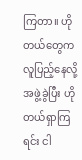ကြတာ။ ဟိုတယ်တွေက လူပြည့်နေလို့ အဖွဲ့ခွဲပြီး ဟိုတယ်ရှာကြရင်း ငါ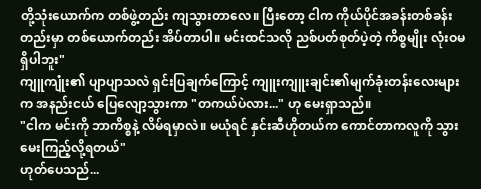တို့သုံးယောက်က တစ်ဖွဲ့တည်း ကျသွားတာလေ။ ပြီးတော့ ငါက ကိုယ်ပိုင်အခန်းတစ်ခန်းတည်းမှာ တစ်ယောက်တည်း အိပ်တာပါ။ မင်းထင်သလို ညစ်ပတ်စုတ်ပဲ့တဲ့ ကိစ္စမျိုး လုံးဝမရှိပါဘူး"
ကျူကျုံး၏ ပျာပျာသလဲ ရှင်းပြချက်ကြောင့် ကျူးကျူးချင်း၏မျက်ခုံးတန်းလေးများက အနည်းငယ် ပြေလျော့သွားကာ "တကယ်ပဲလား..." ဟု မေးရှာသည်။
"ငါက မင်းကို ဘာကိစ္စနဲ့ လိမ်ရမှာလဲ။ မယုံရင် နှင်းဆီဟိုတယ်က ကောင်တာကလူကို သွားမေးကြည့်လို့ရတယ်"
ဟုတ်ပေသည်...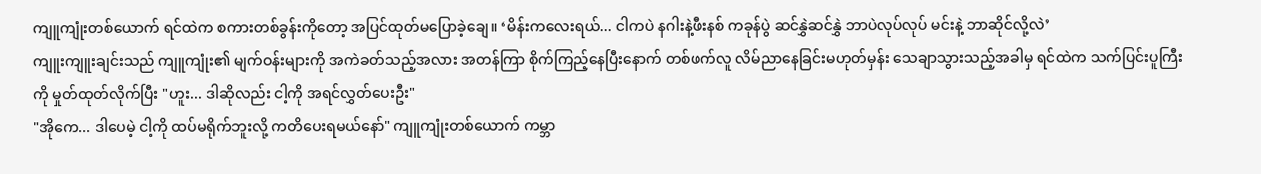ကျူကျုံးတစ်ယောက် ရင်ထဲက စကားတစ်ခွန်းကိုတော့ အပြင်ထုတ်မပြောခဲ့ချေ။ ‘မိန်းကလေးရယ်... ငါကပဲ နဂါးနဲ့ဖီးနစ် ကခုန်ပွဲ ဆင်နွှဲဆင်နွှဲ ဘာပဲလုပ်လုပ် မင်းနဲ့ ဘာဆိုင်လို့လဲ’
ကျူးကျူးချင်းသည် ကျူကျုံး၏ မျက်ဝန်းများကို အကဲခတ်သည့်အလား အတန်ကြာ စိုက်ကြည့်နေပြီးနောက် တစ်ဖက်လူ လိမ်ညာနေခြင်းမဟုတ်မှန်း သေချာသွားသည့်အခါမှ ရင်ထဲက သက်ပြင်းပူကြီးကို မှုတ်ထုတ်လိုက်ပြီး "ဟူး... ဒါဆိုလည်း ငါ့ကို အရင်လွှတ်ပေးဦး"
"အိုကေ... ဒါပေမဲ့ ငါ့ကို ထပ်မရိုက်ဘူးလို့ ကတိပေးရမယ်နော်" ကျူကျုံးတစ်ယောက် ကမ္ဘာ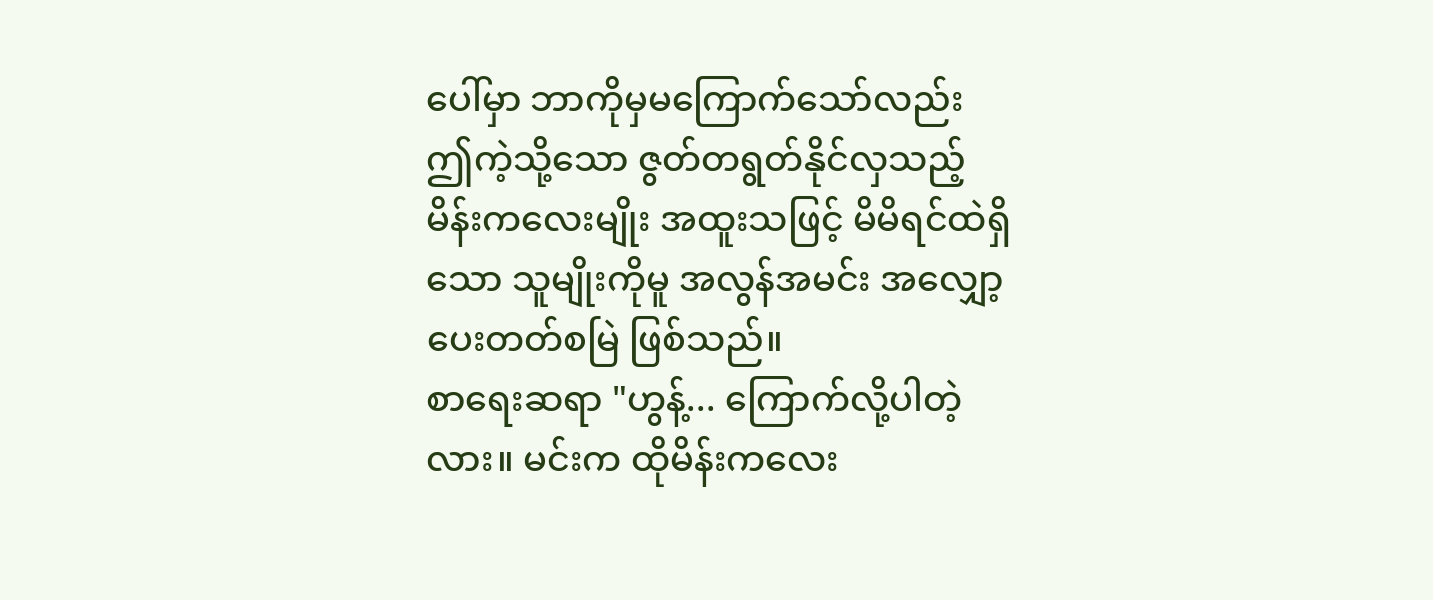ပေါ်မှာ ဘာကိုမှမကြောက်သော်လည်း ဤကဲ့သို့သော ဇွတ်တရွတ်နိုင်လှသည့် မိန်းကလေးမျိုး အထူးသဖြင့် မိမိရင်ထဲရှိသော သူမျိုးကိုမူ အလွန်အမင်း အလျှော့ပေးတတ်စမြဲ ဖြစ်သည်။
စာရေးဆရာ "ဟွန့်... ကြောက်လို့ပါတဲ့လား။ မင်းက ထိုမိန်းကလေး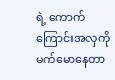ရဲ့ ကောက်ကြောင်းအလှကို မက်မောနေတာ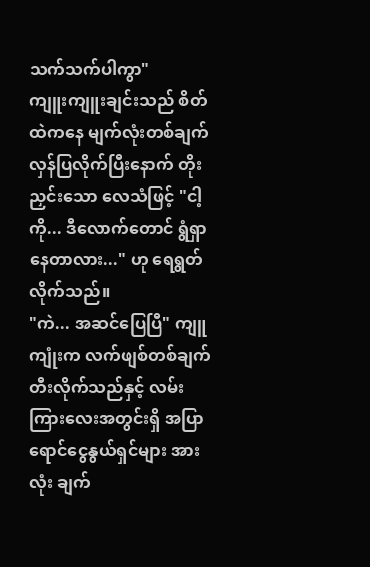သက်သက်ပါကွာ"
ကျူးကျူးချင်းသည် စိတ်ထဲကနေ မျက်လုံးတစ်ချက် လှန်ပြလိုက်ပြီးနောက် တိုးညှင်းသော လေသံဖြင့် "ငါ့ကို... ဒီလောက်တောင် ရွံရှာနေတာလား..." ဟု ရေရွတ်လိုက်သည်။
"ကဲ... အဆင်ပြေပြီ" ကျူကျုံးက လက်ဖျစ်တစ်ချက် တီးလိုက်သည်နှင့် လမ်းကြားလေးအတွင်းရှိ အပြာရောင်ငွေနွယ်ရှင်များ အားလုံး ချက်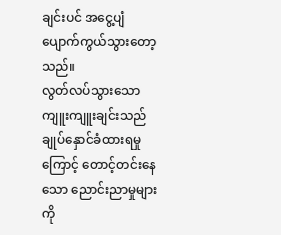ချင်းပင် အငွေ့ပျံ ပျောက်ကွယ်သွားတော့သည်။
လွတ်လပ်သွားသော ကျူးကျူးချင်းသည် ချုပ်နှောင်ခံထားရမှုကြောင့် တောင့်တင်းနေသော ညောင်းညာမှုများကို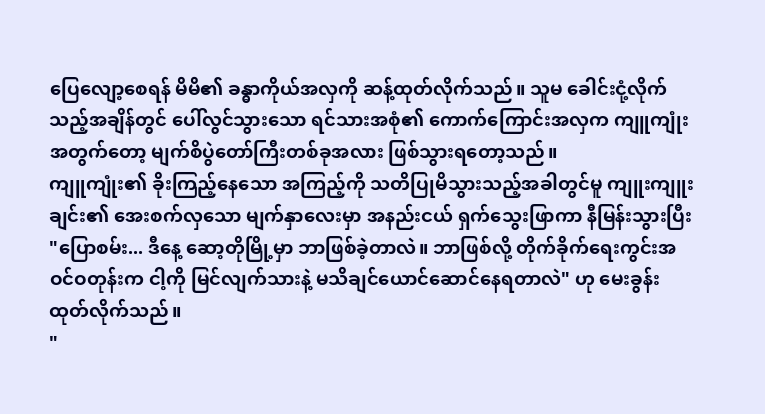ပြေလျော့စေရန် မိမိ၏ ခန္ဓာကိုယ်အလှကို ဆန့်ထုတ်လိုက်သည်။ သူမ ခေါင်းငုံ့လိုက်သည့်အချိန်တွင် ပေါ်လွင်သွားသော ရင်သားအစုံ၏ ကောက်ကြောင်းအလှက ကျူကျုံးအတွက်တော့ မျက်စိပွဲတော်ကြီးတစ်ခုအလား ဖြစ်သွားရတော့သည်။
ကျူကျုံး၏ ခိုးကြည့်နေသော အကြည့်ကို သတိပြုမိသွားသည့်အခါတွင်မူ ကျူးကျူးချင်း၏ အေးစက်လှသော မျက်နှာလေးမှာ အနည်းငယ် ရှက်သွေးဖြာကာ နီမြန်းသွားပြီး "ပြောစမ်း... ဒီနေ့ ဆော့တိုမြို့မှာ ဘာဖြစ်ခဲ့တာလဲ။ ဘာဖြစ်လို့ တိုက်ခိုက်ရေးကွင်းအဝင်ဝတုန်းက ငါ့ကို မြင်လျက်သားနဲ့ မသိချင်ယောင်ဆောင်နေရတာလဲ" ဟု မေးခွန်းထုတ်လိုက်သည်။
"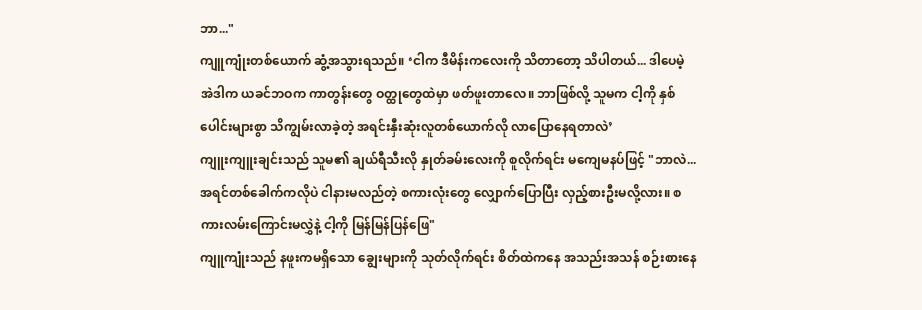ဘာ..."
ကျူကျုံးတစ်ယောက် ဆွံ့အသွားရသည်။ ‘ငါက ဒီမိန်းကလေးကို သိတာတော့ သိပါတယ်... ဒါပေမဲ့ အဲဒါက ယခင်ဘဝက ကာတွန်းတွေ ဝတ္ထုတွေထဲမှာ ဖတ်ဖူးတာလေ။ ဘာဖြစ်လို့ သူမက ငါ့ကို နှစ်ပေါင်းများစွာ သိကျွမ်းလာခဲ့တဲ့ အရင်းနှီးဆုံးလူတစ်ယောက်လို လာပြောနေရတာလဲ’
ကျူးကျူးချင်းသည် သူမ၏ ချယ်ရီသီးလို နှုတ်ခမ်းလေးကို စူလိုက်ရင်း မကျေမနပ်ဖြင့် "ဘာလဲ... အရင်တစ်ခေါက်ကလိုပဲ ငါနားမလည်တဲ့ စကားလုံးတွေ လျှောက်ပြောပြီး လှည့်စားဦးမလို့လား။ စကားလမ်းကြောင်းမလွှဲနဲ့ ငါ့ကို မြန်မြန်ပြန်ဖြေ"
ကျူကျုံးသည် နဖူးကမရှိသော ချွေးများကို သုတ်လိုက်ရင်း စိတ်ထဲကနေ အသည်းအသန် စဉ်းစားနေ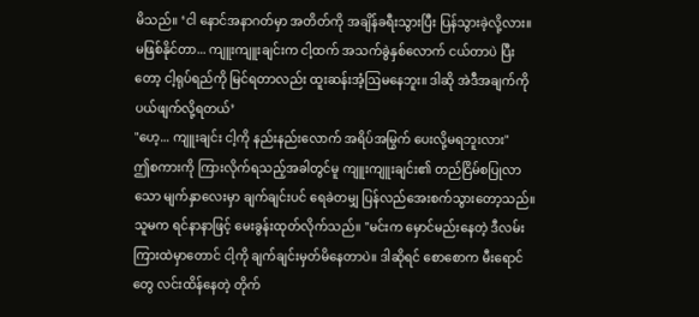မိသည်။ ‘ငါ နောင်အနာဂတ်မှာ အတိတ်ကို အချိန်ခရီးသွားပြီး ပြန်သွားခဲ့လို့လား။ မဖြစ်နိုင်တာ... ကျူးကျူးချင်းက ငါ့ထက် အသက်ခွဲနှစ်လောက် ငယ်တာပဲ ပြီးတော့ ငါ့ရုပ်ရည်ကို မြင်ရတာလည်း ထူးဆန်းအံ့ဩမနေဘူး။ ဒါဆို အဲဒီအချက်ကို ပယ်ဖျက်လို့ရတယ်’
"ဟေ့... ကျူးချင်း ငါ့ကို နည်းနည်းလောက် အရိပ်အမြွက် ပေးလို့မရဘူးလား"
ဤစကားကို ကြားလိုက်ရသည့်အခါတွင်မူ ကျူးကျူးချင်း၏ တည်ငြိမ်စပြုလာသော မျက်နှာလေးမှာ ချက်ချင်းပင် ရေခဲတမျှ ပြန်လည်အေးစက်သွားတော့သည်။ သူမက ရင်နာနာဖြင့် မေးခွန်းထုတ်လိုက်သည်။ "မင်းက မှောင်မည်းနေတဲ့ ဒီလမ်းကြားထဲမှာတောင် ငါ့ကို ချက်ချင်းမှတ်မိနေတာပဲ။ ဒါဆိုရင် စောစောက မီးရောင်တွေ လင်းထိန်နေတဲ့ တိုက်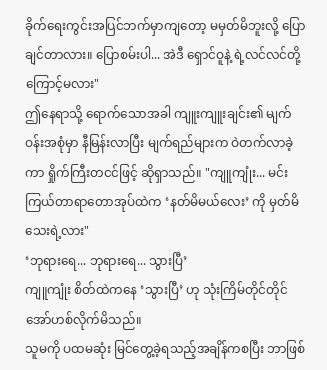ခိုက်ရေးကွင်းအပြင်ဘက်မှာကျတော့ မမှတ်မိဘူးလို့ ပြောချင်တာလား။ ပြောစမ်းပါ... အဲဒီ ရှောင်ဝူနဲ့ ရဲ့လင်လင်တို့ကြောင့်မလား"
ဤနေရာသို့ ရောက်သောအခါ ကျူးကျူးချင်း၏ မျက်ဝန်းအစုံမှာ နီမြန်းလာပြီး မျက်ရည်များက ဝဲတက်လာခဲ့ကာ ရှိုက်ကြီးတငင်ဖြင့် ဆိုရှာသည်။ "ကျူကျုံး... မင်း ကြယ်တာရာတောအုပ်ထဲက ‘နတ်မိမယ်လေး’ ကို မှတ်မိသေးရဲ့လား"
‘ဘုရားရေ... ဘုရားရေ... သွားပြီ’
ကျူကျုံး စိတ်ထဲကနေ ‘သွားပြီ’ ဟု သုံးကြိမ်တိုင်တိုင် အော်ဟစ်လိုက်မိသည်။
သူမကို ပထမဆုံး မြင်တွေ့ခဲ့ရသည့်အချိန်ကစပြီး ဘာဖြစ်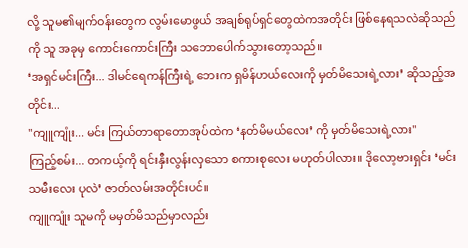လို့ သူမ၏မျက်ဝန်းတွေက လွမ်းမောဖွယ် အချစ်ရုပ်ရှင်တွေထဲကအတိုင်း ဖြစ်နေရသလဲဆိုသည်ကို သူ အခုမှ ကောင်းကောင်းကြီး သဘောပေါက်သွားတော့သည်။
‘အရှင်မင်းကြီး... ဒါမင်ရေကန်ကြီးရဲ့ ဘေးက ရှမိန်ဟယ်လေးကို မှတ်မိသေးရဲ့လား’ ဆိုသည့်အတိုင်း...
"ကျူကျုံး... မင်း ကြယ်တာရာတောအုပ်ထဲက ‘နတ်မိမယ်လေး’ ကို မှတ်မိသေးရဲ့လား"
ကြည့်စမ်း... တကယ့်ကို ရင်းနှီးလွန်းလှသော စကားစုလေး မဟုတ်ပါလား။ ဒိုလော့ဗားရှင်း ‘မင်းသမီးလေး ပုလဲ’ ဇာတ်လမ်းအတိုင်းပင်။
ကျူကျုံး သူမကို မမှတ်မိသည်မှာလည်း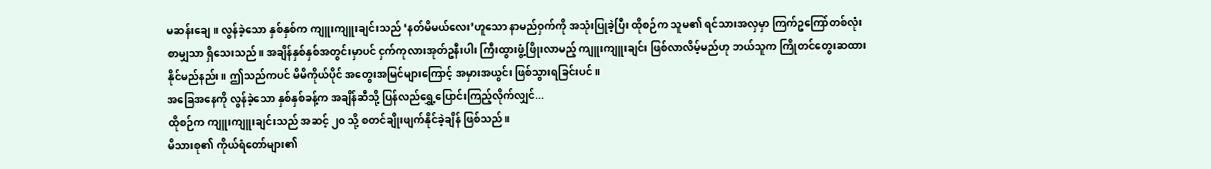မဆန်းချေ။ လွန်ခဲ့သော နှစ်နှစ်က ကျူးကျူးချင်းသည် ‘နတ်မိမယ်လေး’ဟူသော နာမည်ဝှက်ကို အသုံးပြုခဲ့ပြီး ထိုစဉ်က သူမ၏ ရင်သားအလှမှာ ကြက်ဥကြော်တစ်လုံးစာမျှသာ ရှိသေးသည်။ အချိန်နှစ်နှစ်အတွင်းမှာပင် ငှက်ကုလားအုတ်ဥနီးပါး ကြီးထွားဖွံ့ဖြိုးလာမည့် ကျူးကျူးချင်း ဖြစ်လာလိမ့်မည်ဟု ဘယ်သူက ကြိုတင်တွေးဆထားနိုင်မည်နည်း။ ဤသည်ကပင် မိမိကိုယ်ပိုင် အတွေးအမြင်များကြောင့် အမှားအယွင်း ဖြစ်သွားရခြင်းပင်။
အခြေအနေကို လွန်ခဲ့သော နှစ်နှစ်ခန့်က အချိန်ဆီသို့ ပြန်လည်ရွှေ့ပြောင်းကြည့်လိုက်လျှင်...
ထိုစဉ်က ကျူးကျူးချင်းသည် အဆင့် ၂၀ သို့ စတင်ချိုးဖျက်နိုင်ခဲ့ချိန် ဖြစ်သည်။
မိသားစု၏ ကိုယ်ရံတော်များ၏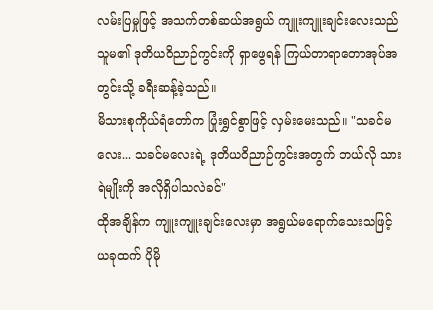လမ်းပြမှုဖြင့် အသက်တစ်ဆယ်အရွယ် ကျူးကျူးချင်းလေးသည် သူမ၏ ဒုတိယဝိညာဉ်ကွင်းကို ရှာဖွေရန် ကြယ်တာရာတောအုပ်အတွင်းသို့ ခရီးဆန့်ခဲ့သည်။
မိသားစုကိုယ်ရံတော်က ပြုံးရွှင်စွာဖြင့် လှမ်းမေးသည်။ "သခင်မလေး... သခင်မလေးရဲ့ ဒုတိယဝိညာဉ်ကွင်းအတွက် ဘယ်လို သားရဲမျိုးကို အလိုရှိပါသလဲခင်"
ထိုအချိန်က ကျူးကျူးချင်းလေးမှာ အရွယ်မရောက်သေးသဖြင့် ယခုထက် ပိုမို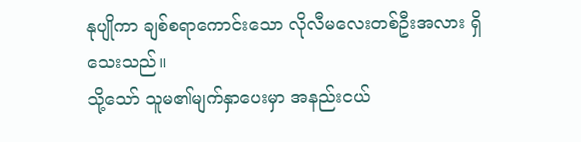နုပျိုကာ ချစ်စရာကောင်းသော လိုလီမလေးတစ်ဦးအလား ရှိသေးသည်။
သို့သော် သူမ၏မျက်နှာပေးမှာ အနည်းငယ်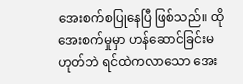အေးစက်စပြုနေပြီ ဖြစ်သည်။ ထိုအေးစက်မှုမှာ ဟန်ဆောင်ခြင်းမဟုတ်ဘဲ ရင်ထဲကလာသော အေး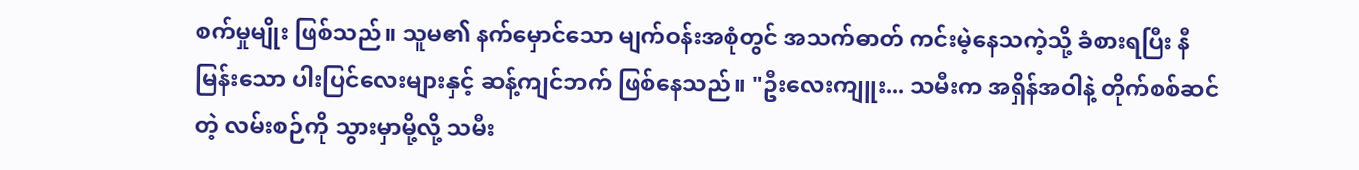စက်မှုမျိုး ဖြစ်သည်။ သူမ၏ နက်မှောင်သော မျက်ဝန်းအစုံတွင် အသက်ဓာတ် ကင်းမဲ့နေသကဲ့သို့ ခံစားရပြီး နီမြန်းသော ပါးပြင်လေးများနှင့် ဆန့်ကျင်ဘက် ဖြစ်နေသည်။ "ဦးလေးကျူး... သမီးက အရှိန်အဝါနဲ့ တိုက်စစ်ဆင်တဲ့ လမ်းစဉ်ကို သွားမှာမို့လို့ သမီး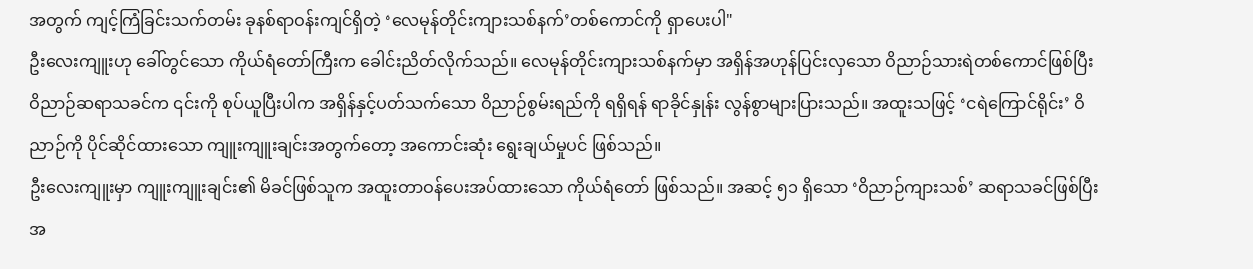အတွက် ကျင့်ကြံခြင်းသက်တမ်း ခုနစ်ရာဝန်းကျင်ရှိတဲ့ ‘လေမုန်တိုင်းကျားသစ်နက်’တစ်ကောင်ကို ရှာပေးပါ"
ဦးလေးကျူးဟု ခေါ်တွင်သော ကိုယ်ရံတော်ကြီးက ခေါင်းညိတ်လိုက်သည်။ လေမုန်တိုင်းကျားသစ်နက်မှာ အရှိန်အဟုန်ပြင်းလှသော ဝိညာဉ်သားရဲတစ်ကောင်ဖြစ်ပြီး ဝိညာဉ်ဆရာသခင်က ၎င်းကို စုပ်ယူပြီးပါက အရှိန်နှင့်ပတ်သက်သော ဝိညာဉ်စွမ်းရည်ကို ရရှိရန် ရာခိုင်နှုန်း လွန်စွာများပြားသည်။ အထူးသဖြင့် ‘ငရဲကြောင်ရိုင်း’ ဝိညာဉ်ကို ပိုင်ဆိုင်ထားသော ကျူးကျူးချင်းအတွက်တော့ အကောင်းဆုံး ရွေးချယ်မှုပင် ဖြစ်သည်။
ဦးလေးကျူးမှာ ကျူးကျူးချင်း၏ မိခင်ဖြစ်သူက အထူးတာဝန်ပေးအပ်ထားသော ကိုယ်ရံတော် ဖြစ်သည်။ အဆင့် ၅၁ ရှိသော ‘ဝိညာဉ်ကျားသစ်’ ဆရာသခင်ဖြစ်ပြီး အ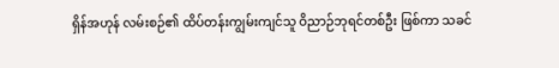ရှိန်အဟုန် လမ်းစဉ်၏ ထိပ်တန်းကျွမ်းကျင်သူ ဝိညာဉ်ဘုရင်တစ်ဦး ဖြစ်ကာ သခင်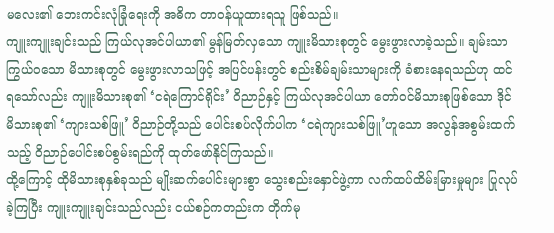မလေး၏ ဘေးကင်းလုံခြုံရေးကို အဓိက တာဝန်ယူထားရသူ ဖြစ်သည်။
ကျူးကျူးချင်းသည် ကြယ်လုအင်ပါယာ၏ မွန်မြတ်လှသော ကျူးမိသားစုတွင် မွေးဖွားလာခဲ့သည်။ ချမ်းသာကြွယ်ဝသော မိသားစုတွင် မွေးဖွားလာသဖြင့် အပြင်ပန်းတွင် စည်းစိမ်ချမ်းသာများကို ခံစားနေရသည်ဟု ထင်ရသော်လည်း ကျူးမိသားစု၏ ‘ငရဲကြောင်ရိုင်း’ ဝိညာဉ်နှင့် ကြယ်လုအင်ပါယာ တော်ဝင်မိသားစုဖြစ်သော ဒိုင်မိသားစု၏ ‘ကျားသစ်ဖြူ’ ဝိညာဉ်တို့သည် ပေါင်းစပ်လိုက်ပါက ‘ငရဲကျားသစ်ဖြူ’ဟူသော အလွန်အစွမ်းထက်သည့် ဝိညာဉ်ပေါင်းစပ်စွမ်းရည်ကို ထုတ်ဖော်နိုင်ကြသည်။
ထို့ကြောင့် ထိုမိသားစုနှစ်ခုသည် မျိုးဆက်ပေါင်းများစွာ သွေးစည်းနှောင်ဖွဲ့ကာ လက်ထပ်ထိမ်းမြားမှုများ ပြုလုပ်ခဲ့ကြပြီး ကျူးကျူးချင်းသည်လည်း ငယ်စဉ်ကတည်းက တိုက်မု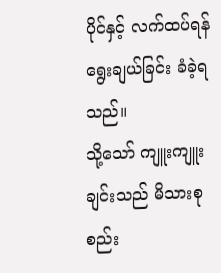ပိုင်နှင့် လက်ထပ်ရန်ရွေးချယ်ခြင်း ခံခဲ့ရသည်။
သို့သော် ကျူးကျူးချင်းသည် မိသားစုစည်း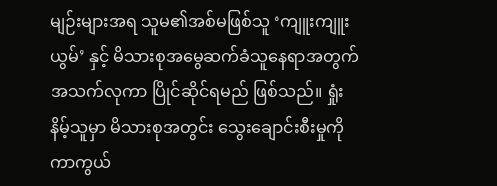မျဉ်းများအရ သူမ၏အစ်မဖြစ်သူ ‘ကျူးကျူးယွမ်’ နှင့် မိသားစုအမွေဆက်ခံသူနေရာအတွက် အသက်လုကာ ပြိုင်ဆိုင်ရမည် ဖြစ်သည်။ ရှုံးနိမ့်သူမှာ မိသားစုအတွင်း သွေးချောင်းစီးမှုကို ကာကွယ်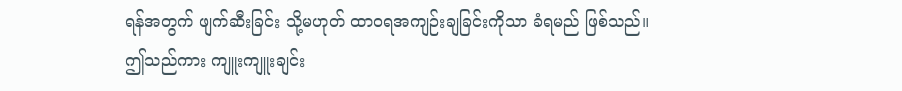ရန်အတွက် ဖျက်ဆီးခြင်း သို့မဟုတ် ထာဝရအကျဉ်းချခြင်းကိုသာ ခံရမည် ဖြစ်သည်။
ဤသည်ကား ကျူးကျူးချင်း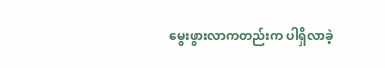မွေးဖွားလာကတည်းက ပါရှိလာခဲ့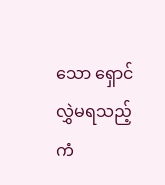သော ရှောင်လွှဲမရသည့် ကံ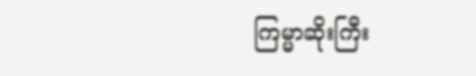ကြမ္မာဆိုးကြီး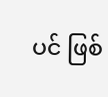ပင် ဖြစ်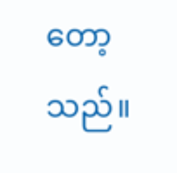တော့သည်။